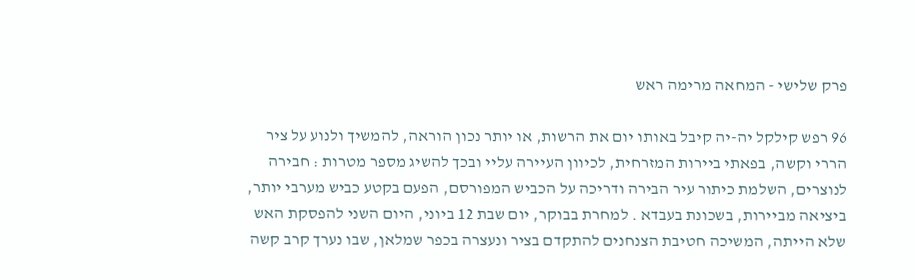פרק שלישי - המחאה מרימה ראש

96 רפש קילקל יה-יה קיבל באותו יום את הרשות, או יותר נכון הוראה, להמשיך ולנוע על ציר הררי וקשה, בפאתי ביירות המזרחית, לכיוון העיירה עליי ובכך להשיג מספר מטרות : חבירה לנוצרים, השלמת כיתור עיר הבירה ודריכה על הכביש המפורסם, הפעם בקטע כביש מערבי יותר, ביציאה מביירות, בשכונת בעבדא . למחרת בבוקר, יום שבת 12 ביוני, היום השני להפסקת האש שלא הייתה, המשיכה חטיבת הצנחנים להתקדם בציר ונעצרה בכפר שמלאן, שבו נערך קרב קשה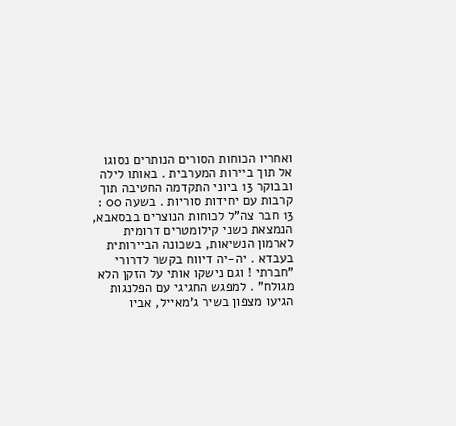ואחריו הכוחות הסורים הנותרים נסוגו אל תוך ביירות המערבית . באותו לילה ובבוקר 13 ביוני התקדמה החטיבה תוך קרבות עם יחידות סוריות . בשעה 00 : 13 חבר צה"ל לכוחות הנוצרים בבסאבא, הנמצאת כשני קילומטרים דרומית לארמון הנשיאות, בשכונה הביירותית בעבדא . יה-יה דיווח בקשר לדרורי "חברתי ! וגם נישקו אותי על הזקן הלא מגולח" . למפגש החגיגי עם הפלנגות הגיעו מצפון בשיר ג'מאייל, אביו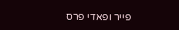פייר ופאדי פרס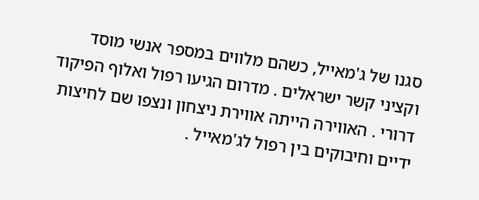סגנו של ג'מאייל, כשהם מלווים במספר אנשי מוסד וקציני קשר ישראלים . מדרום הגיעו רפול ואלוף הפיקוד דרורי . האווירה הייתה אווירת ניצחון ונצפו שם לחיצות ידיים וחיבוקים בין רפול לג'מאייל .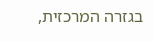בגזרה המרכזית,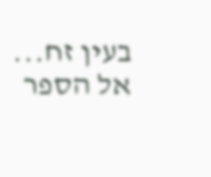בעין זח...  אל הספר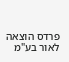פרדס הוצאה לאור בע"מ